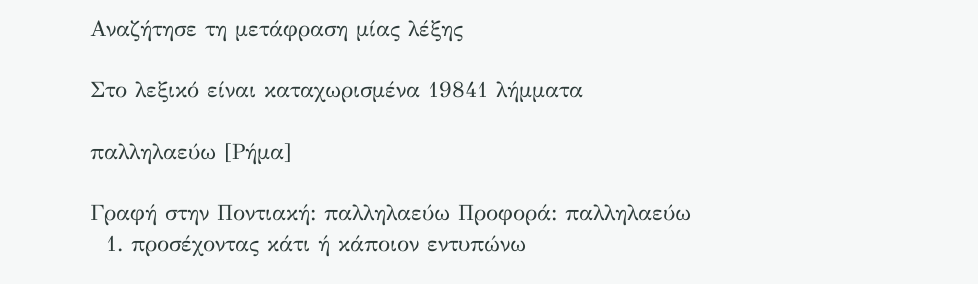Αναζήτησε τη μετάφραση μίας λέξης

Στο λεξικό είναι καταχωρισμένα 19841 λήμματα

παλληλαεύω [Ρήμα]

Γραφή στην Ποντιακή: παλληλαεύω Προφορά: παλληλαεύω
  1. προσέχοντας κάτι ή κάποιον εντυπώνω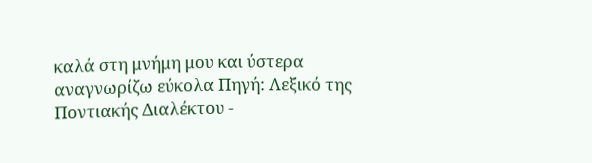καλά στη μνήμη μου και ύστερα αναγνωρίζω εύκολα Πηγή: Λεξικό της Ποντιακής Διαλέκτου -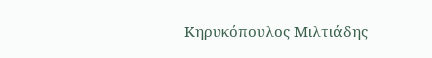Κηρυκόπουλος Μιλτιάδης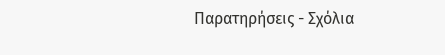Παρατηρήσεις - Σχόλια